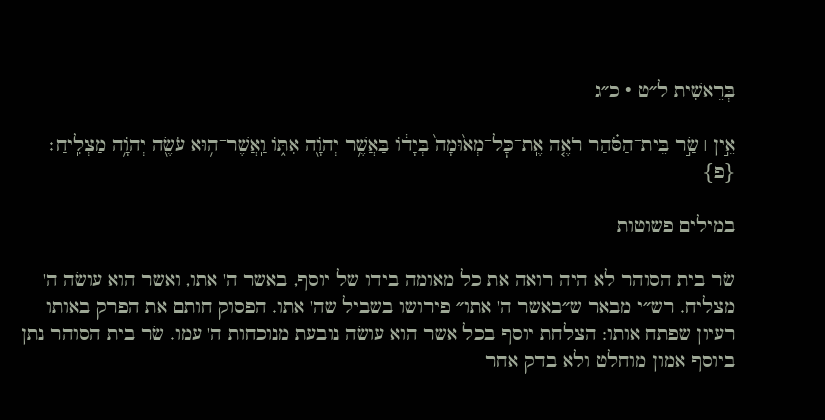בְּרֵאשִׁית ל״ט · כ״ג

אֵ֣ין ׀ שַׂ֣ר בֵּית־הַסֹּ֗הַר רֹאֶ֤ה אֶֽת־כׇּל־מְא֙וּמָה֙ בְּיָד֔וֹ בַּאֲשֶׁ֥ר יְהֹוָ֖ה אִתּ֑וֹ וַֽאֲשֶׁר־ה֥וּא עֹשֶׂ֖ה יְהֹוָ֥ה מַצְלִֽיחַ׃ {פ}

במילים פשוטות

שׂר בית הסוהר לא היה רואה את כל מאומה בידו של יוסף, באשר ה' אתו, ואשר הוא עושׂה ה' מצליח. רש״י מבאר ש״באשר ה' אתו״ פירושו בשביל שה' אתו. הפסוק חותם את הפרק באותו רעיון שפתח אותו: הצלחת יוסף בכל אשר הוא עושׂה נובעת מנוכחות ה' עמו. שׂר בית הסוהר נתן ביוסף אמון מוחלט ולא בדק אחר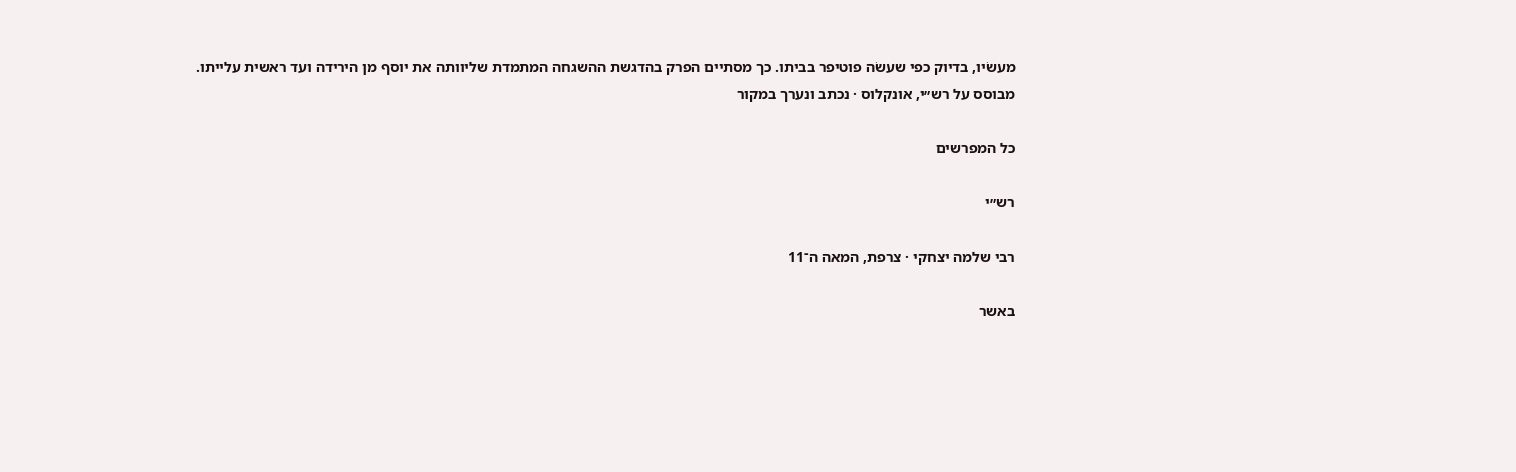מעשׂיו, בדיוק כפי שעשׂה פוטיפר בביתו. כך מסתיים הפרק בהדגשת ההשגחה המתמדת שליוותה את יוסף מן הירידה ועד ראשית עלייתו.
מבוסס על רש״י, אונקלוס · נכתב ונערך במקור

כל המפרשים

רש״י

רבי שלמה יצחקי · צרפת, המאה ה־11

באשר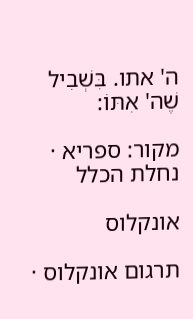ה' אתו. בִּשְׁבִיל שֶׁה' אִתּוֹ:

מקור: ספריא · נחלת הכלל

אונקלוס

תרגום אונקלוס ·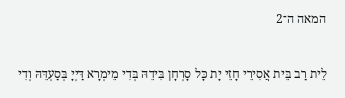המאה ה־2

לֵית רַב בֵּית אֲסִירֵי חָזֵי יָת כָּל סָרְחָן בִּידֵהּ בְּדִי מֵימְרָא דַּיְיָ בְּסַעְדֵּהּ וְדִי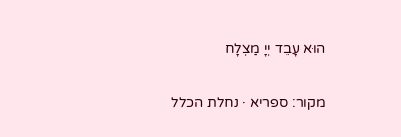הוּא עָבֵד יְיָ מַצְלָח

מקור: ספריא · נחלת הכלל